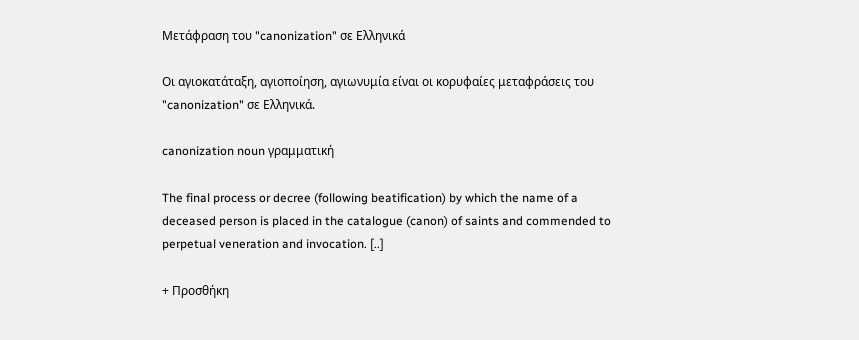Μετάφραση του "canonization" σε Ελληνικά

Οι αγιοκατάταξη, αγιοποίηση, αγιωνυμία είναι οι κορυφαίες μεταφράσεις του "canonization" σε Ελληνικά.

canonization noun γραμματική

The final process or decree (following beatification) by which the name of a deceased person is placed in the catalogue (canon) of saints and commended to perpetual veneration and invocation. [..]

+ Προσθήκη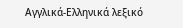Αγγλικά-Ελληνικά λεξικό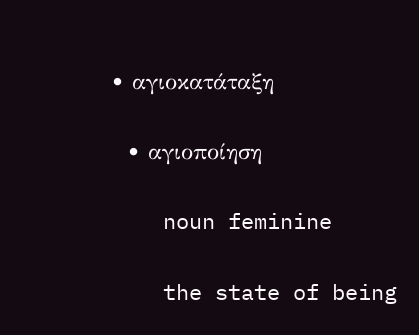• αγιοκατάταξη

  • αγιοποίηση

    noun feminine

    the state of being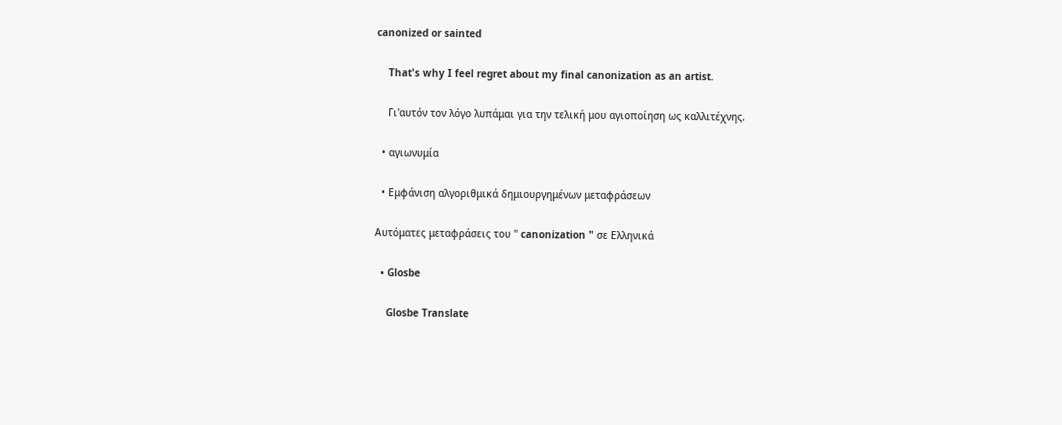canonized or sainted

    That's why I feel regret about my final canonization as an artist.

    Γι'αυτόν τον λόγο λυπάμαι για την τελική μου αγιοποίηση ως καλλιτέχνης.

  • αγιωνυμία

  • Εμφάνιση αλγοριθμικά δημιουργημένων μεταφράσεων

Αυτόματες μεταφράσεις του " canonization " σε Ελληνικά

  • Glosbe

    Glosbe Translate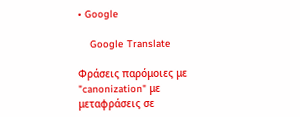• Google

    Google Translate

Φράσεις παρόμοιες με "canonization" με μεταφράσεις σε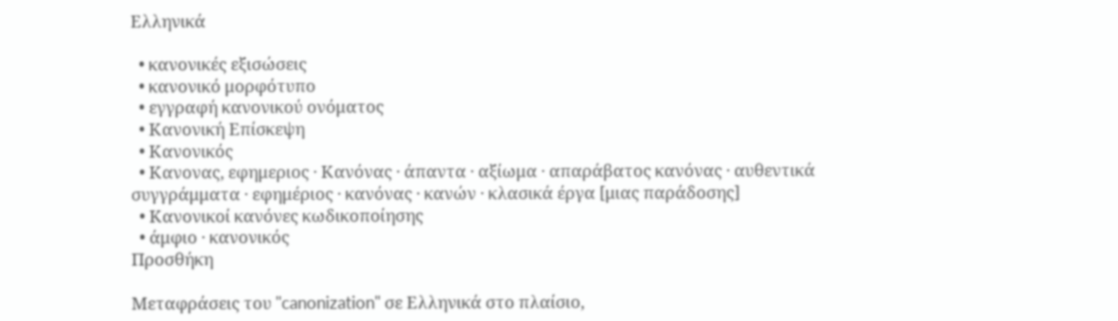Ελληνικά

  • κανονικές εξισώσεις
  • κανονικό μορφότυπο
  • εγγραφή κανονικού ονόματος
  • Κανονική Επίσκεψη
  • Κανονικός
  • Κανονας, εφημεριος · Κανόνας · άπαντα · αξίωμα · απαράβατος κανόνας · αυθεντικά συγγράμματα · εφημέριος · κανόνας · κανών · κλασικά έργα [μιας παράδοσης]
  • Κανονικοί κανόνες κωδικοποίησης
  • άμφιο · κανονικός
Προσθήκη

Μεταφράσεις του "canonization" σε Ελληνικά στο πλαίσιο,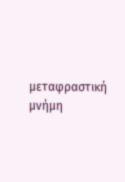μεταφραστική μνήμη